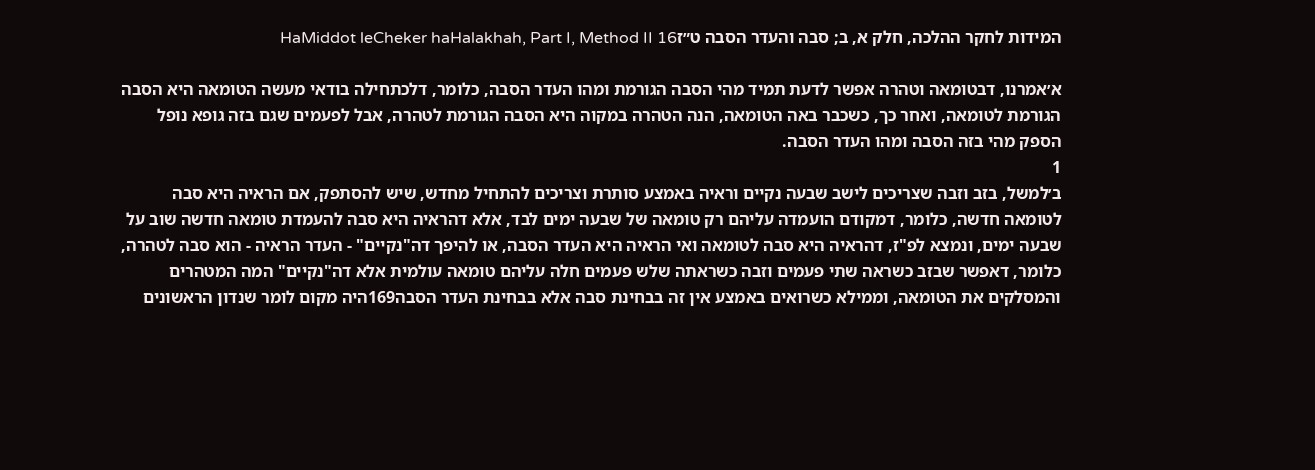המידות לחקר ההלכה, חלק א, ב; סבה והעדר הסבה ט״זHaMiddot leCheker haHalakhah, Part I, Method II 16

א׳אמרנו, דבטומאה וטהרה אפשר לדעת תמיד מהי הסבה הגורמת ומהו העדר הסבה, כלומר, דלכתחילה בודאי מעשה הטומאה היא הסבה הגורמת לטומאה, ואחר כך, כשכבר באה הטומאה, הנה הטהרה במקוה היא הסבה הגורמת לטהרה, אבל לפעמים שגם בזה גופא נופל הספק מהי בזה הסבה ומהו העדר הסבה.
1
ב׳למשל, בזב וזבה שצריכים לישב שבעה נקיים וראיה באמצע סותרת וצריכים להתחיל מחדש, שיש להסתפק, אם הראיה היא סבה לטומאה חדשה, כלומר, דמקודם הועמדה עליהם רק טומאה של שבעה ימים לבד, אלא דהראיה היא סבה להעמדת טומאה חדשה שוב על שבעה ימים, ונמצא לפ"ז, דהראיה היא סבה לטומאה ואי הראיה היא העדר הסבה, או להיפך דה"נקיים" - העדר הראיה - הוא סבה לטהרה, כלומר, דאפשר שבזב כשראה שתי פעמים וזבה כשראתה שלש פעמים חלה עליהם טומאה עולמית אלא דה"נקיים" המה המטהרים והמסלקים את הטומאה, וממילא כשרואים באמצע אין זה בבחינת סבה אלא בבחינת העדר הסבה169היה מקום לומר שנדון הראשונים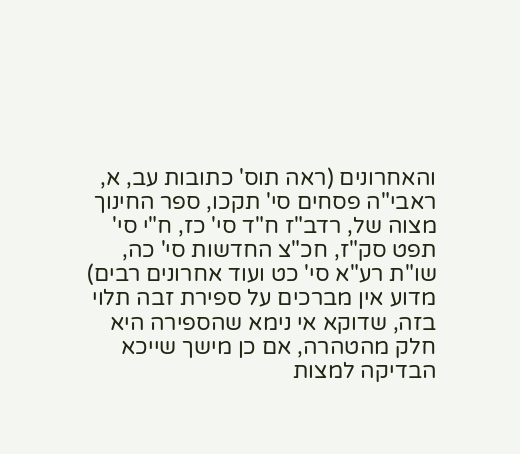והאחרונים (ראה תוס' כתובות עב, א, ראבי"ה פסחים סי' תקכו, ספר החינוך מצוה של, רדב"ז ח"ד סי' כז, ח"י סי' תפט סק"ז, חכ"צ החדשות סי' כה, שו"ת רע"א סי' כט ועוד אחרונים רבים) מדוע אין מברכים על ספירת זבה תלוי בזה, שדוקא אי נימא שהספירה היא חלק מהטהרה, אם כן מישך שייכא הבדיקה למצות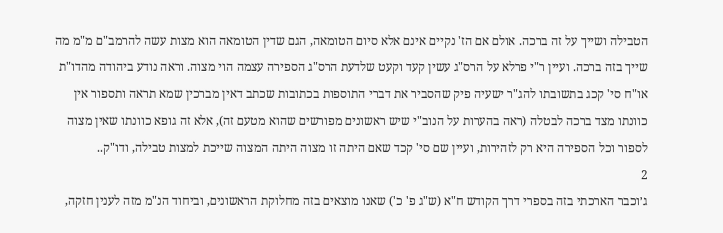הטבילה ושייך על זה ברכה. אולם אם הז' נקיים אינם אלא סיום הטומאה, הגם שדין הטומאה הוא מצות עשה להרמב"ם מ"מ מה שייך בזה ברכה. ועיין ר"י פרלא על הרס"ג עשין קעד וקעט שלדעת הרס"ג הספירה עצמה הוי מצוה. וראה נודע ביהודה מהדו"ת או"ח סי' קכג בתשובתו להג"ר ישעיה פיק שהסביר את דברי התוספות בכתובות שכתב דאין מברכין שמא תראה ותספור אין כוונתו מצד ברכה לבטלה (ראה בהערות על הנוב"י שיש ראשונים מפורשים שהוא מטעם זה), אלא זה גופא כוונתו שאין מצוה לספור וכל הספירה היא רק לזהירות, ועיין שם סי' קכד שאם היתה זו מצוה היתה המצוה שייכת למצות טבילה, ודו"ק..
2
ג׳וכבר הארכתי בזה בספרי דרך הקודש ח"א (ש"ג פ' כ') שאנו מוצאים בזה מחלוקת הראשונים, וביחוד הנ"מ מזה לענין חזקה,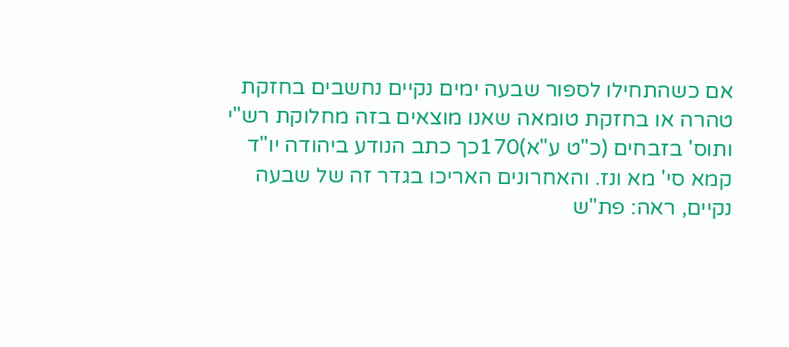אם כשהתחילו לספור שבעה ימים נקיים נחשבים בחזקת טהרה או בחזקת טומאה שאנו מוצאים בזה מחלוקת רש"י ותוס' בזבחים (כ"ט ע"א)170כך כתב הנודע ביהודה יו"ד קמא סי' מא ונז. והאחרונים האריכו בגדר זה של שבעה נקיים, ראה: פת"ש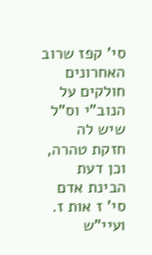סי' קפז שרוב האחרונים חולקים על הנוב"י וס"ל שיש לה חזקת טהרה, וכן דעת הבינת אדם סי' ז אות ז. ועיי"ש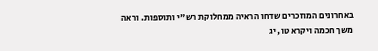באחרונים המוזכרים שדחו הראיה ממחלוקת רש"י ותוספות. וראה משך חכמה ויקרא טו, יג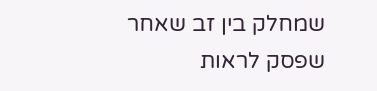שמחלק בין זב שאחר שפסק לראות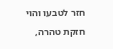חזר לטבעו והוי חזקת טהרה,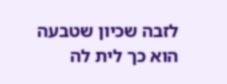לזבה שכיון שטבעה הוא כך לית לה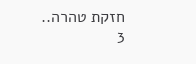חזקת טהרה..
3